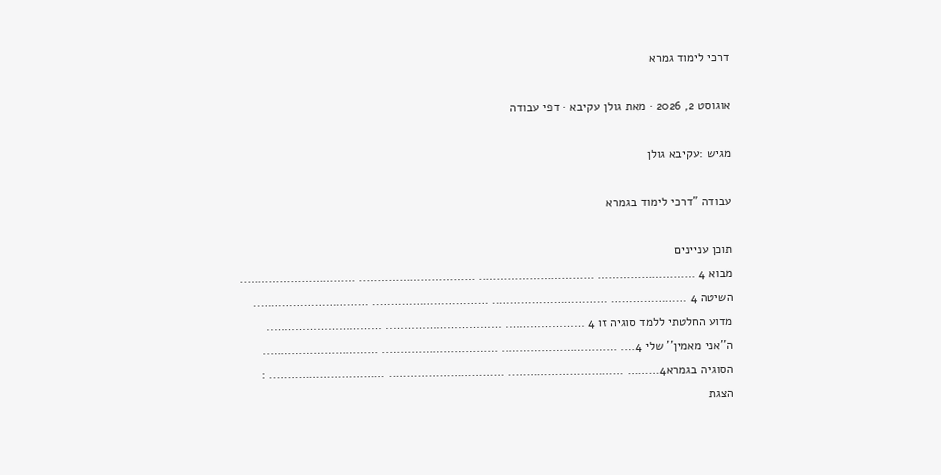דרכי לימוד גמרא

אוגוסט 2, 2026 · מאת גולן עקיבא · דפי עבודה

מגיש :עקיבא גולן

עבודה "דרכי לימוד בגמרא

תוכן עניינים
מבוא 4 ……………………… ………………………….. ………………………….. …………………………..
השיטה 4 ………………… ………………………….. ………………………….. …………………………..
מדוע החלטתי ללמד סוגיה זו 4 …………………. ………………………….. …………………………..
ה''אני מאמין'' שלי 4…. ………………………….. ………………………….. …………………………..
הסוגיה בגמרא4……… ………………………….. ………………………….. ………………………….. :
הצגת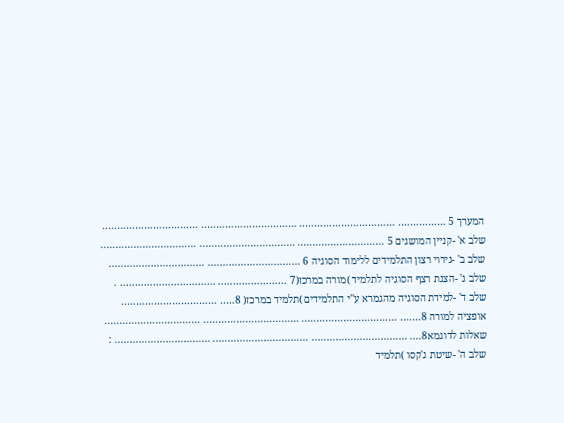המערך 5 ……………. ………………………….. ………………………….. …………………………..
שלב א' -קניין המושגים 5 ……………………….. ………………………….. …………………………..
שלב ב' -גירוי רצון התלמידים ללימוד הסוגיה 6 …………………………. …………………………..
שלב ג' -הצגת רצף הסוגיה לתלמיד )מורה במרכז(7 ………………….. ………………………….. .
שלב ד' -למידת הסוגיה מהגמרא ע''י התלמידים )תלמיד במרכז( 8….. …………………………..
אופציה למורה 8……. ………………………….. ………………………….. …………………………..
שאלות לדוגמא8…. ………………………….. ………………………….. ………………………….. :
שלב ה' -שיטת ג'קסו )תלמיד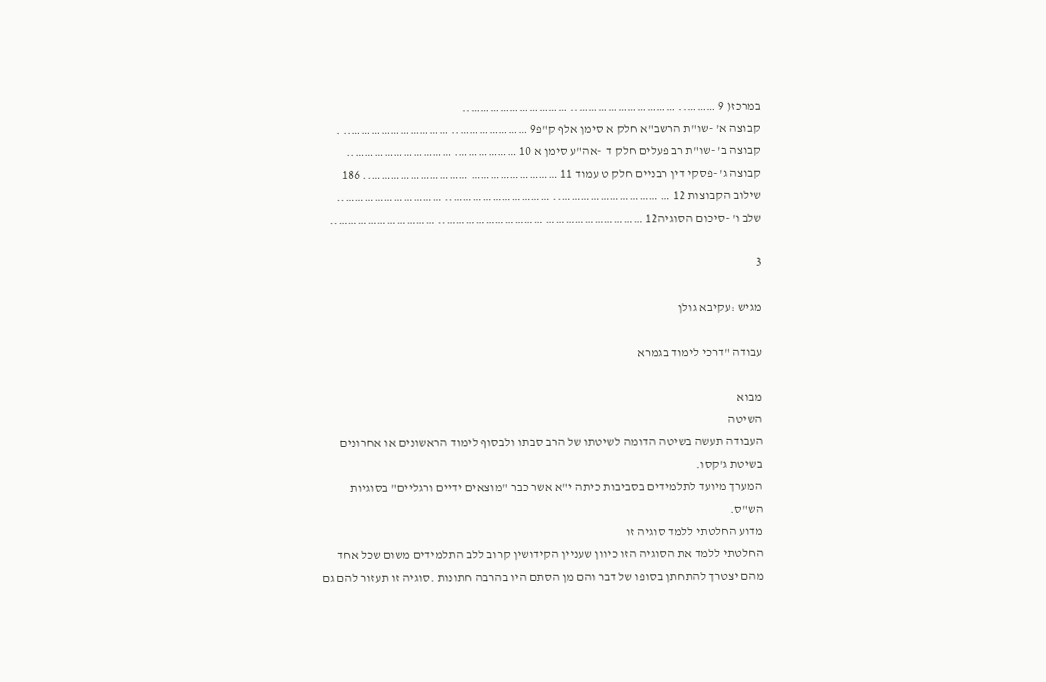במרכז( 9 ……….. ………………………….. …………………………..
קבוצה א' -שו"ת הרשב"א חלק א סימן אלף ק"פ9 ………………….. ………………………….. .
קבוצה ב' -שו"ת רב פעלים חלק ד  -אה"ע סימן א 10 ………………. …………………………..
קבוצה ג' -פסקי דין רבניים חלק ט עמוד 11 ……………………… ………………………….. 186
שילוב הקבוצות 12 … ………………………….. ………………………….. …………………………..
שלב ו' -סיכום הסוגיה12 ………………………… ………………………….. …………………………..

3

מגיש :עקיבא גולן

עבודה "דרכי לימוד בגמרא

מבוא
השיטה
העבודה תעשה בשיטה הדומה לשיטתו של הרב סבתו ולבסוף לימוד הראשונים או אחרונים
בשיטת ג'קסו.
המערך מיועד לתלמידים בסביבות כיתה י"א אשר כבר "מוצאים ידיים ורגליים" בסוגיות
הש"ס.
מדוע החלטתי ללמד סוגיה זו
החלטתי ללמד את הסוגיה הזו כיוון שעניין הקידושין קרוב ללב התלמידים משום שכל אחד
מהם יצטרך להתחתן בסופו של דבר והם מן הסתם היו בהרבה חתונות .סוגיה זו תעזור להם גם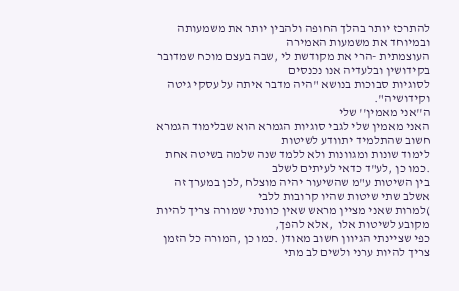להתרכז יותר בהלך החופה ולהבין יותר את משמעותה ובמיוחד את משמעות האמירה
העוצמתית -הרי את מקודשת לי ,שבה בעצם מוכח שמדובר בקידושין ובלעדיה אנו נכנסים
לסוגיות סבוכות בנושא "היה מדבר איתה על עסקי גיטה וקידושיה".
ה''אני מאמין'' שלי
האני מאמין שלי לגבי סוגיות הגמרא הוא שבלימוד הגמרא חשוב שהתלמיד יתוודע לשיטות
לימוד שונות ומגוונות ולא ללמד שנה שלמה בשיטה אחת .כמו כן ,לע"ד כדאי לעיתים לשלב
בין השיטות ע"מ שהשיעור יהיה מוצלח ,לכן במערך זה אשלב שתי שיטות שהיו קרובות ללבי
)למרות שאני מציין מראש שאין כוונתי שמורה צריך להיות מקובע לשיטות אלו  ,אלא להפך,
כפי שציינתי הגיוון חשוב מאוד( .כמו כן ,המורה כל הזמן צריך להיות ערני ולשים לב מתי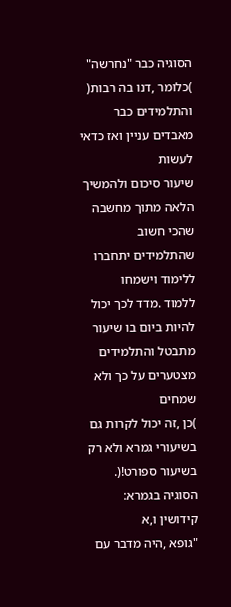הסוגיה כבר "נחרשה" )כלומר ,דנו בה רבות( והתלמידים כבר מאבדים עניין ואז כדאי לעשות
שיעור סיכום ולהמשיך הלאה מתוך מחשבה שהכי חשוב שהתלמידים יתחברו ללימוד וישמחו
ללמוד .מדד לכך יכול להיות ביום בו שיעור מתבטל והתלמידים מצטערים על כך ולא שמחים
)כן ,זה יכול לקרות גם בשיעורי גמרא ולא רק בשיעור ספורט!(.
הסוגיה בגמרא:
קידושין ו,א
"גופא ,היה מדבר עם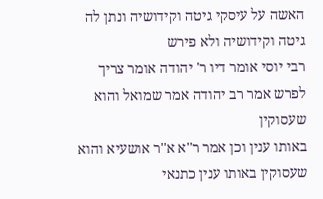האשה על עיסקי גיטה וקידושיה ונתן לה גיטה וקידושיה ולא פירש
רבי יוסי אומר דיו ר' יהודה אומר צריך לפרש אמר רב יהודה אמר שמואל והוא שעסוקין
באותו ענין וכן אמר ר''א א''ר אושעיא והוא שעסוקין באותו ענין כתנאי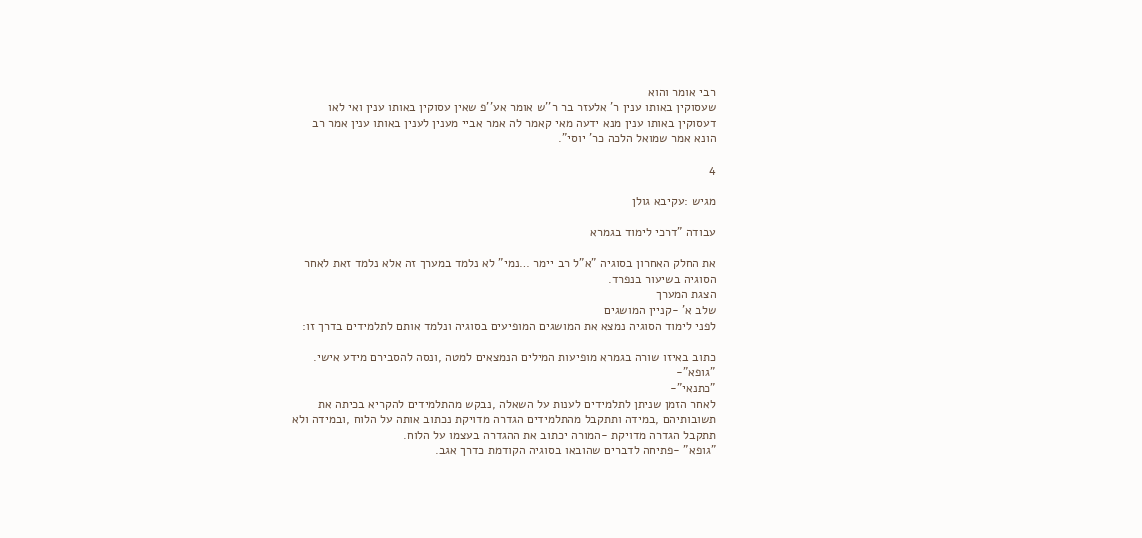רבי אומר והוא
שעסוקין באותו ענין ר' אלעזר בר ר''ש אומר אע''פ שאין עסוקין באותו ענין ואי לאו
דעסוקין באותו ענין מנא ידעה מאי קאמר לה אמר אביי מענין לענין באותו ענין אמר רב
הונא אמר שמואל הלכה כר' יוסי".

4

מגיש :עקיבא גולן

עבודה "דרכי לימוד בגמרא

את החלק האחרון בסוגיה "א"ל רב יימר …נמי" לא נלמד במערך זה אלא נלמד זאת לאחר
הסוגיה בשיעור בנפרד.
הצגת המערך
שלב א' -קניין המושגים
לפני לימוד הסוגיה נמצא את המושגים המופיעים בסוגיה ונלמד אותם לתלמידים בדרך זו:

כתוב באיזו שורה בגמרא מופיעות המילים הנמצאים למטה ,ונסה להסבירם מידע אישי.
"גופא"-
"כתנאי"-
לאחר הזמן שניתן לתלמידים לענות על השאלה ,נבקש מהתלמידים להקריא בכיתה את
תשובותיהם ,במידה ותתקבל מהתלמידים הגדרה מדויקת נכתוב אותה על הלוח ,ובמידה ולא
תתקבל הגדרה מדויקת -המורה יכתוב את ההגדרה בעצמו על הלוח.
"גופא" -פתיחה לדברים שהובאו בסוגיה הקודמת כדרך אגב.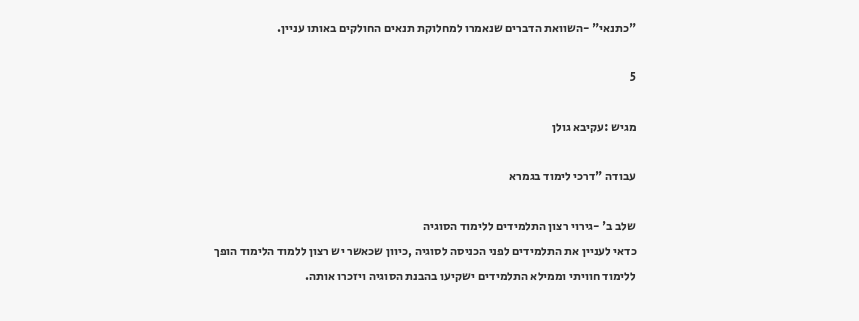"כתנאי" -השוואת הדברים שנאמרו למחלוקת תנאים החולקים באותו עניין.

5

מגיש :עקיבא גולן

עבודה "דרכי לימוד בגמרא

שלב ב' -גירוי רצון התלמידים ללימוד הסוגיה
כדאי לעניין את התלמידים לפני הכניסה לסוגיה ,כיוון שכאשר יש רצון ללמוד הלימוד הופך
ללימוד חוויתי וממילא התלמידים ישקיעו בהבנת הסוגיה ויזכרו אותה.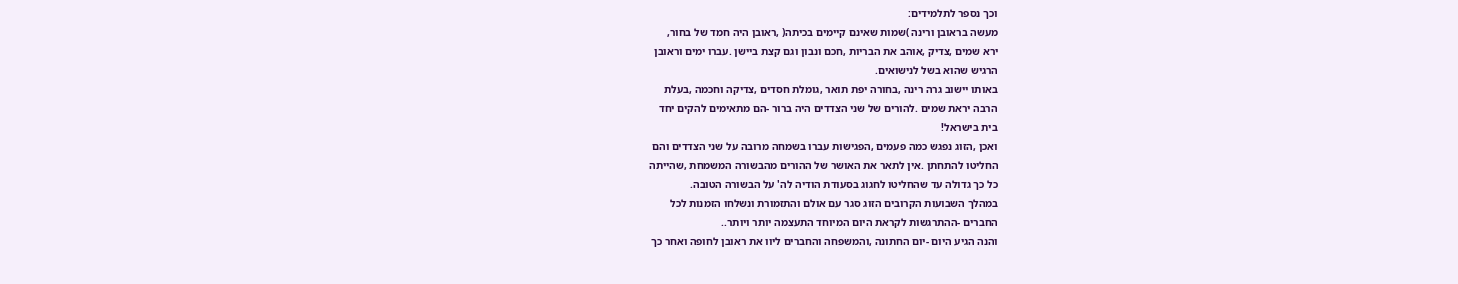וכך נספר לתלמידים:
מעשה בראובן ורינה )שמות שאינם קיימים בכיתה( ,ראובן היה חמד של בחור,
ירא שמים ,צדיק ,אוהב את הבריות ,חכם ונבון וגם קצת ביישן .עברו ימים וראובן
הרגיש שהוא בשל לנישואים.
באותו יישוב גרה רינה ,בחורה יפת תואר ,גומלת חסדים ,צדיקה וחכמה ,בעלת
הרבה יראת שמים .להורים של שני הצדדים היה ברור -הם מתאימים להקים יחד
בית בישראל!
ואכן ,הזוג נפגש כמה פעמים ,הפגישות עברו בשמחה מרובה על שני הצדדים והם
החליטו להתחתן .אין לתאר את האושר של ההורים מהבשורה המשמחת ,שהייתה
כל כך גדולה עד שהחליטו לחגוג בסעודת הודיה לה' על הבשורה הטובה.
במהלך השבועות הקרובים הזוג סגר עם אולם והתזמורת ונשלחו הזמנות לכל
החברים -ההתרגשות לקראת היום המיוחד התעצמה יותר ויותר..
והנה הגיע היום -יום החתונה ,והמשפחה והחברים ליוו את ראובן לחופה ואחר כך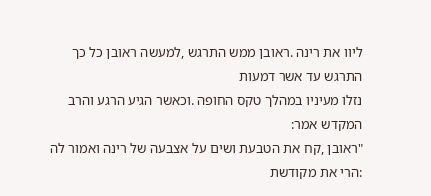ליוו את רינה .ראובן ממש התרגש ,למעשה ראובן כל כך התרגש עד אשר דמעות
נזלו מעיניו במהלך טקס החופה .וכאשר הגיע הרגע והרב המקדש אמר:
"ראובן ,קח את הטבעת ושים על אצבעה של רינה ואמור לה :הרי את מקודשת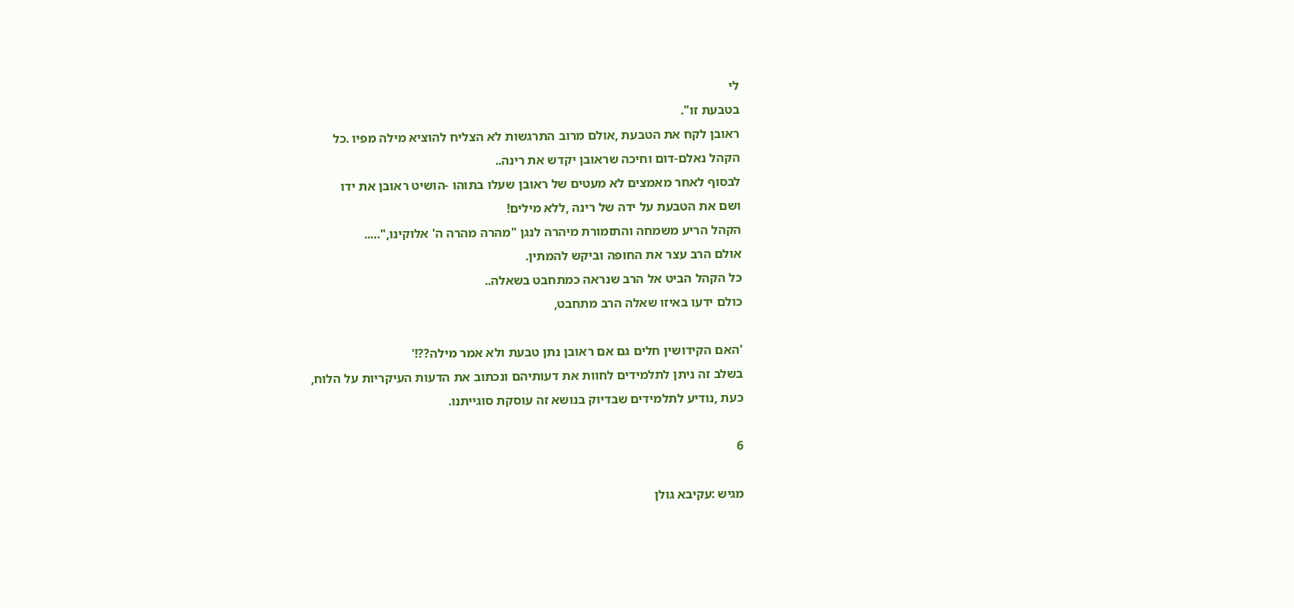לי
בטבעת זו".
ראובן לקח את הטבעת ,אולם מרוב התרגשות לא הצליח להוציא מילה מפיו .כל
הקהל נאלם-דום וחיכה שראובן יקדש את רינה..
לבסוף לאחר מאמצים לא מעטים של ראובן שעלו בתוהו -הושיט ראובן את ידו
ושם את הטבעת על ידה של רינה ,ללא מילים!
הקהל הריע משמחה והתזמורת מיהרה לנגן "מהרה מהרה ה' אלוקינו,"…..
אולם הרב עצר את החופה וביקש להמתין.
כל הקהל הביט אל הרב שנראה כמתחבט בשאלה..
כולם ידעו באיזו שאלה הרב מתחבט,

'האם הקידושין חלים גם אם ראובן נתן טבעת ולא אמר מילה??!'
בשלב זה ניתן לתלמידים לחוות את דעותיהם ונכתוב את הדעות העיקריות על הלוח,
כעת ,נודיע לתלמידים שבדיוק בנושא זה עוסקת סוגייתנו.

6

מגיש :עקיבא גולן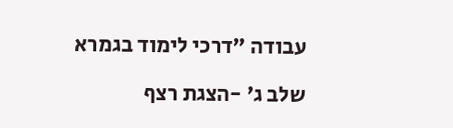עבודה "דרכי לימוד בגמרא

שלב ג' -הצגת רצף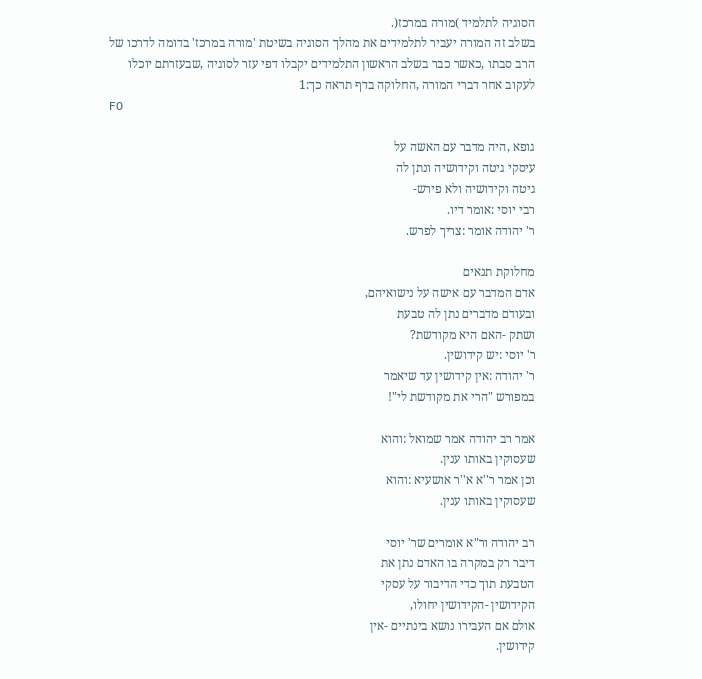הסוגיה לתלמיד )מורה במרכז(.
בשלב זה המורה יעביר לתלמידים את מהלך הסוגיה בשיטת 'מורה במרכז' בדומה לדרכו של
הרב סבתו ,כאשר כבר בשלב הראשון התלמידים יקבלו דפי עזר לסוגיה ,שבעזרתם יוכלו
לעקוב אחר דברי המורה ,החלוקה בדף תראה כך:1
F0

גופא ,היה מדבר עם האשה על
עיסקי גיטה וקידושיה ונתן לה
גיטה וקידושיה ולא פירש-
רבי יוסי :אומר דיו.
ר' יהודה אומר :צריך לפרש.

מחלוקת תנאים
אדם המדבר עם אישה על נישואיהם,
ובעודם מדברים נתן לה טבעת
ושתק -האם היא מקודשת?
ר' יוסי :יש קידושין.
ר' יהודה :אין קידושין עד שיאמר
במפורש "הרי את מקודשת לי"!

אמר רב יהודה אמר שמואל :והוא
שעסוקין באותו ענין.
וכן אמר ר''א א''ר אושעיא :והוא
שעסוקין באותו ענין.

רב יהודה ור"א אומרים שר' יוסי
דיבר רק במקרה בו האדם נתן את
הטבעת תוך כדי הדיבור על עסקי
הקידושין -הקידושין יחולו,
אולם אם העבירו נושא בינתיים -אין
קידושין.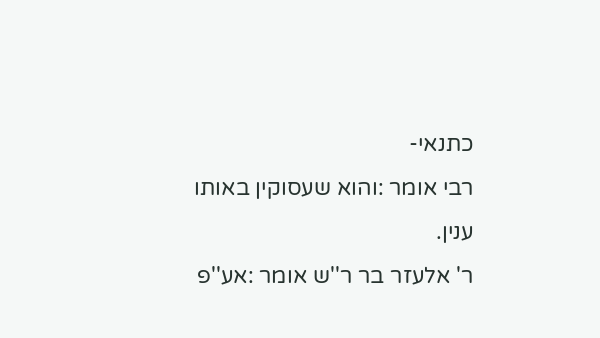כתנאי-
רבי אומר :והוא שעסוקין באותו
ענין.
ר' אלעזר בר ר''ש אומר :אע''פ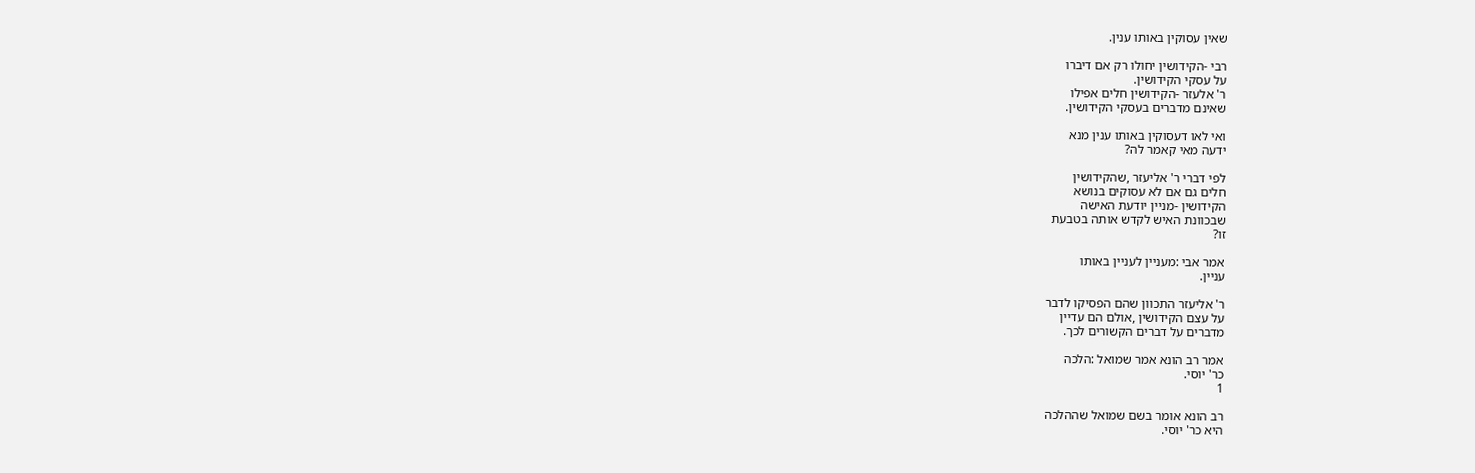שאין עסוקין באותו ענין.

רבי -הקידושין יחולו רק אם דיברו
על עסקי הקידושין.
ר' אלעזר -הקידושין חלים אפילו
שאינם מדברים בעסקי הקידושין.

ואי לאו דעסוקין באותו ענין מנא
ידעה מאי קאמר לה?

לפי דברי ר' אליעזר ,שהקידושין
חלים גם אם לא עסוקים בנושא
הקידושין -מניין יודעת האישה
שבכוונת האיש לקדש אותה בטבעת
זו?

אמר אבי :מעניין לעניין באותו
עניין.

ר' אליעזר התכוון שהם הפסיקו לדבר
על עצם הקידושין ,אולם הם עדיין
מדברים על דברים הקשורים לכך.

אמר רב הונא אמר שמואל :הלכה
כר' יוסי.
1

רב הונא אומר בשם שמואל שההלכה
היא כר' יוסי.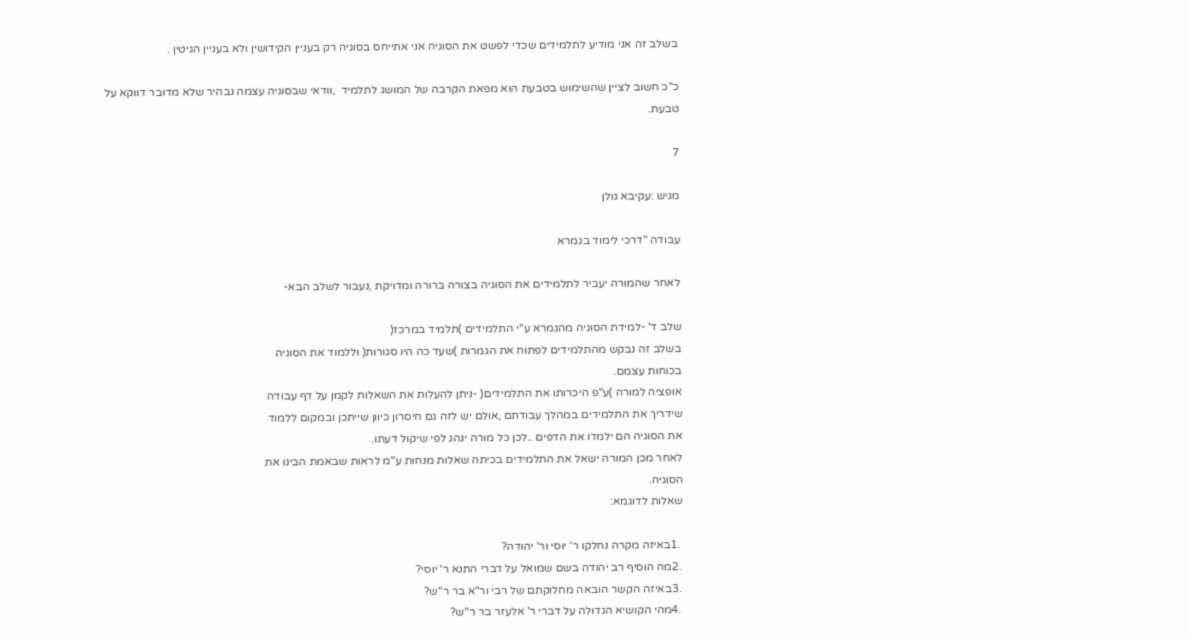בשלב זה אני מודיע לתלמידים שכדי לפשט את הסוגיה אני אתייחס בסוגיה רק בעניין הקידושין ולא בעניין הגיטין .

כ"כ חשוב לציין שהשימוש בטבעת הוא מפאת הקרבה של המושג לתלמיד  ,וודאי שבסוגיה עצמה נבהיר שלא מדובר דווקא על
טבעת.

7

מגיש :עקיבא גולן

עבודה "דרכי לימוד בגמרא

לאחר שהמורה יעביר לתלמידים את הסוגיה בצורה ברורה ומדויקת ,נעבור לשלב הבא-

שלב ד' -למידת הסוגיה מהגמרא ע''י התלמידים )תלמיד במרכז(
בשלב זה נבקש מהתלמידים לפתוח את הגמרות )שעד כה היו סגורות( וללמוד את הסוגיה
בכוחות עצמם.
אופציה למורה )ע"פ היכרותו את התלמידים( -ניתן להעלות את השאלות לקמן על דף עבודה
שידריך את התלמידים במהלך עבודתם ,אולם יש לזה גם חיסרון כיוון שייתכן ובמקום ללמוד
את הסוגיה הם ילמדו את הדפים ..לכן כל מורה ינהג לפי שיקול דעתו.
לאחר מכן המורה ישאל את התלמידים בכיתה שאלות מנחות ע"מ לראות שבאמת הבינו את
הסוגיה.
שאלות לדוגמא:

 .1באיזה מקרה נחלקו ר' יוסי ור' יהודה?
 .2מה הוסיף רב יהודה בשם שמואל על דברי התנא ר' יוסי?
 .3באיזה הקשר הובאה מחלוקתם של רבי ור"א בר ר"ש?
 .4מהי הקושיא הגדולה על דברי ר' אלעזר בר ר"ש?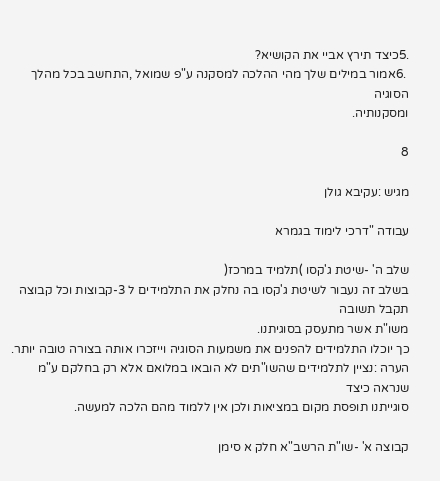.5כיצד תירץ אביי את הקושיא?
 .6אמור במילים שלך מהי ההלכה למסקנה ע"פ שמואל ,התחשב בכל מהלך הסוגיה
ומסקנותיה.

8

מגיש :עקיבא גולן

עבודה "דרכי לימוד בגמרא

שלב ה' -שיטת ג'קסו )תלמיד במרכז(
בשלב זה נעבור לשיטת ג'קסו בה נחלק את התלמידים ל 3-קבוצות וכל קבוצה תקבל תשובה
משו"ת אשר מתעסק בסוגיתנו.
כך יוכלו התלמידים להפנים את משמעות הסוגיה וייזכרו אותה בצורה טובה יותר.
הערה :נציין לתלמידים שהשו"תים לא הובאו במלואם אלא רק בחלקם ע"מ שנראה כיצד
סוגייתנו תופסת מקום במציאות ולכן אין ללמוד מהם הלכה למעשה.

קבוצה א' -שו"ת הרשב"א חלק א סימן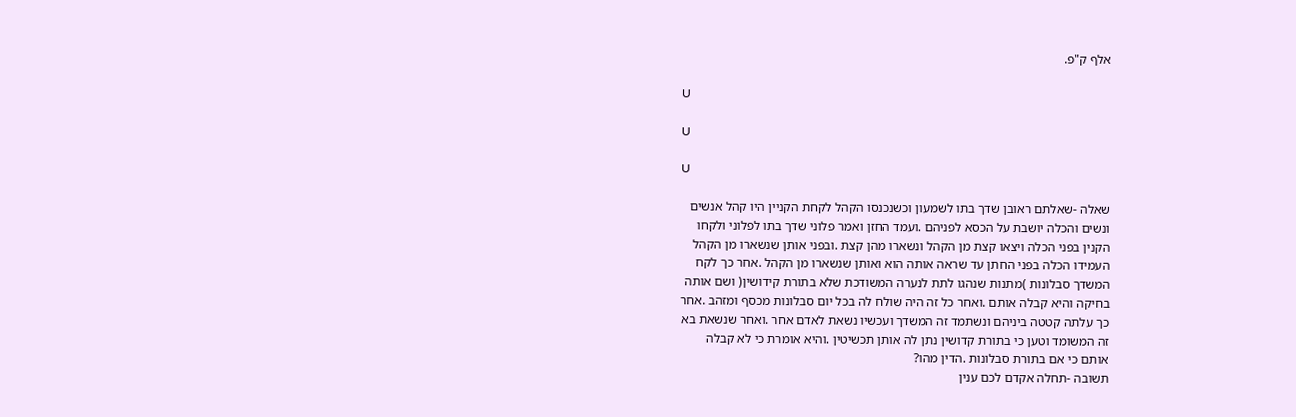אלף ק"פ.

U

U

U

שאלה -שאלתם ראובן שדך בתו לשמעון וכשנכנסו הקהל לקחת הקניין היו קהל אנשים
ונשים והכלה יושבת על הכסא לפניהם .ועמד החזן ואמר פלוני שדך בתו לפלוני ולקחו
הקנין בפני הכלה ויצאו קצת מן הקהל ונשארו מהן קצת .ובפני אותן שנשארו מן הקהל
העמידו הכלה בפני החתן עד שראה אותה הוא ואותן שנשארו מן הקהל .אחר כך לקח
המשדך סבלונות )מתנות שנהגו לתת לנערה המשודכת שלא בתורת קידושין( ושם אותה
בחיקה והיא קבלה אותם .ואחר כל זה היה שולח לה בכל יום סבלונות מכסף ומזהב .אחר
כך עלתה קטטה ביניהם ונשתמד זה המשדך ועכשיו נשאת לאדם אחר .ואחר שנשאת בא
זה המשומד וטען כי בתורת קדושין נתן לה אותן תכשיטין .והיא אומרת כי לא קבלה
אותם כי אם בתורת סבלונות .הדין מהו?
תשובה -תחלה אקדם לכם ענין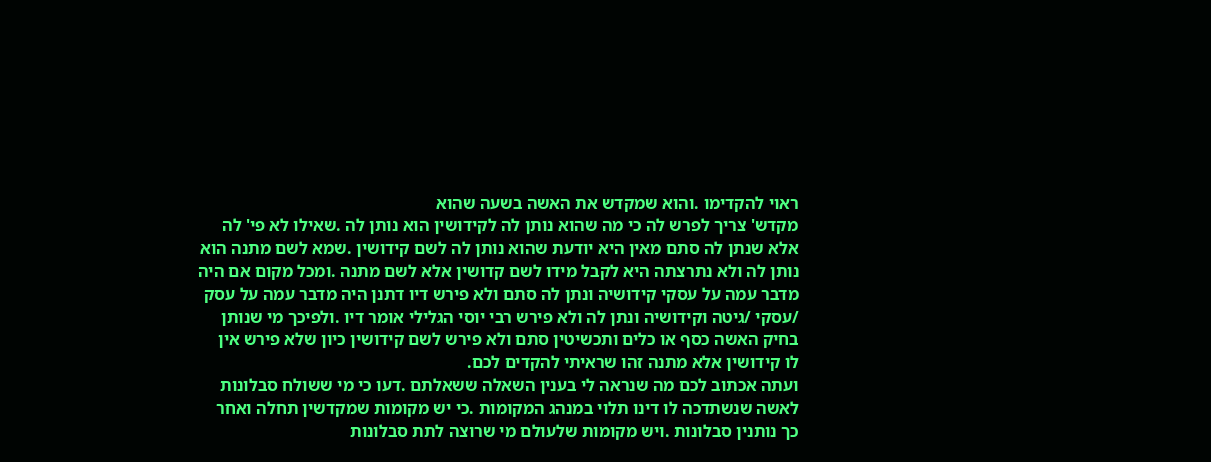ראוי להקדימו .והוא שמקדש את האשה בשעה שהוא
מקדש' צריך לפרש לה כי מה שהוא נותן לה לקידושין הוא נותן לה .שאילו לא פי' לה
אלא שנתן לה סתם מאין היא יודעת שהוא נותן לה לשם קידושין .שמא לשם מתנה הוא
נותן לה ולא נתרצתה היא לקבל מידו לשם קדושין אלא לשם מתנה .ומכל מקום אם היה
מדבר עמה על עסקי קידושיה ונתן לה סתם ולא פירש דיו דתנן היה מדבר עמה על עסק
/עסקי /גיטה וקידושיה ונתן לה ולא פירש רבי יוסי הגלילי אומר דיו .ולפיכך מי שנותן
בחיק האשה כסף או כלים ותכשיטין סתם ולא פירש לשם קידושין כיון שלא פירש אין
לו קידושין אלא מתנה זהו שראיתי להקדים לכם.
ועתה אכתוב לכם מה שנראה לי בענין השאלה ששאלתם .דעו כי מי ששולח סבלונות
לאשה שנשתדכה לו דינו תלוי במנהג המקומות .כי יש מקומות שמקדשין תחלה ואחר
כך נותנין סבלונות .ויש מקומות שלעולם מי שרוצה לתת סבלונות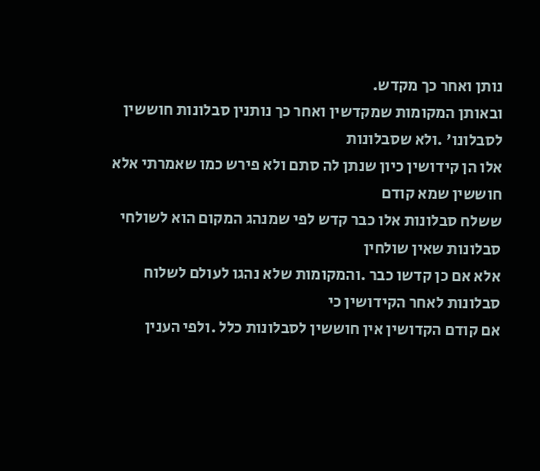נותן ואחר כך מקדש.
ובאותן המקומות שמקדשין ואחר כך נותנין סבלונות חוששין לסבלונו' .ולא שסבלונות
אלו הן קידושין כיון שנתן לה סתם ולא פירש כמו שאמרתי אלא חוששין שמא קודם
ששלח סבלונות אלו כבר קדש לפי שמנהג המקום הוא לשולחי סבלונות שאין שולחין
אלא אם כן קדשו כבר .והמקומות שלא נהגו לעולם לשלוח סבלונות לאחר הקידושין כי
אם קודם הקדושין אין חוששין לסבלונות כלל .ולפי הענין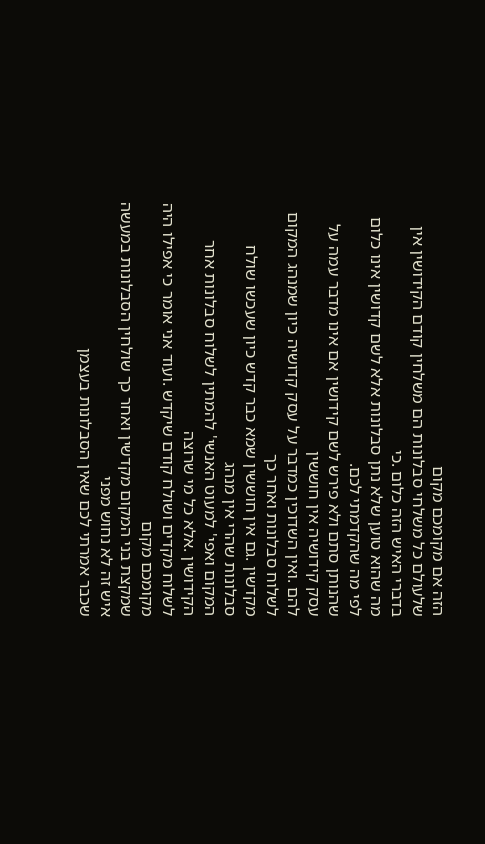הזה אם מקומכם מקום
שלעולם כל משלחי סבלונות הם משלחין קודם הקידושין אין בדברי האיש הזה כלום .כי
מה שהוא טוען שלא נתן סבלונות אלא לשם קדושין אינו כלום לפי מה שהקדמתי לכם.
שהנותן סתם ולא פירש לשם קידושין אם אינו מדבר עמה על עסק קידושיה אין חוששין
להם .ואין השדוכין כמדבר על עסק קדושיה כיון שמנהג המקום לשלוח סבלונות ואחר כך
מקדשין .גם אין חוששין שמא כבר קדש כיון שעכשו שולח סבלונות שהרי אין מנהג
המקום ואפי' למעוט האנשי' להמתין לשלוח סבלונות אחר הקידושין .אלא כל מי שרוצה
לשלוח מקדים ושולח קודם שיקדש .ועוד אני אומר כי אפילו היה מקומכם מקום
שמקצת בני המקום מקדשין ואחר כך שולחין הסבלונות במעשה איש זה לא נחוש מפני
שכבר אמרתי לכם שאין הסבלונות בעצמן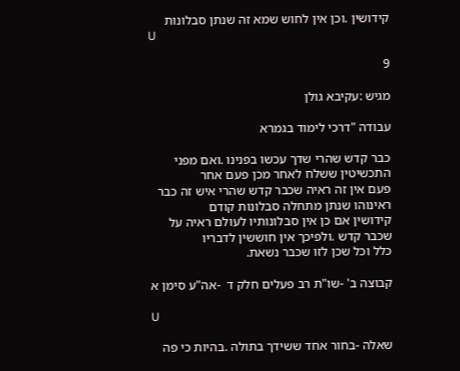קידושין .וכן אין לחוש שמא זה שנתן סבלונות
U

9

מגיש :עקיבא גולן

עבודה "דרכי לימוד בגמרא

כבר קדש שהרי שדך עכשו בפנינו .ואם מפני התכשיטין ששלח לאחר מכן פעם אחר
פעם אין זה ראיה שכבר קדש שהרי איש זה כבר ראינוהו שנתן מתחלה סבלונות קודם
קידושין אם כן אין סבלונותיו לעולם ראיה על שכבר קדש .ולפיכך אין חוששין לדבריו
כלל וכל שכן לזו שכבר נשאת.

קבוצה ב' -שו"ת רב פעלים חלק ד  -אה"ע סימן א

U

שאלה -בחור אחד ששידך בתולה .בהיות כי פה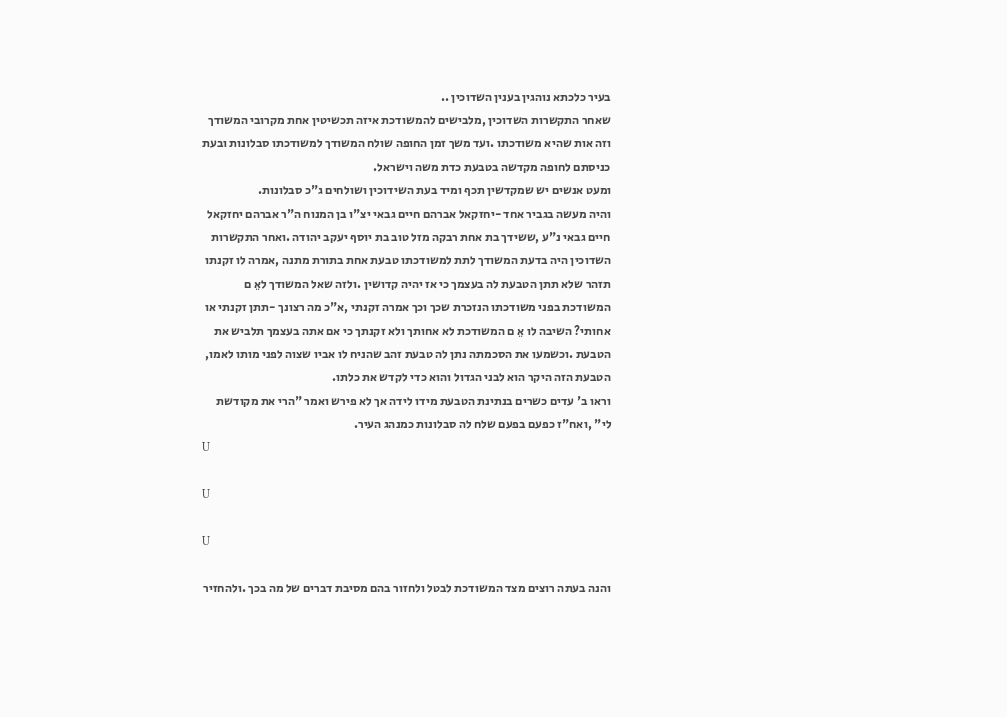בעיר כלכתא נוהגין בענין השדוכין ..
שאחר התקשרות השדוכין ,מלבישים להמשודכת איזה תכשיטין אחת מקרובי המשודך
וזה אות שהיא משודכתו .ועד משך זמן החופה שולח המשודך למשודכתו סבלונות ובעת
כניסתם לחופה מקדשה בטבעת כדת משה וישראל.
ומעט אנשים יש שמקדשין תכף ומיד בעת השידוכין ושולחים ג"כ סבלונות.
והיה מעשה בגביר אחד -יחזקאל אברהם חיים גבאי יצ"ו בן המנוח ה"ר אברהם יחזקאל
חיים גבאי נ"ע ,ששידך בת אחת רבקה מזל טוב בת יוסף יעקב יהודה .ואחר התקשרות
השדוכין היה בדעת המשודך לתת למשודכתו טבעת אחת בתורת מתנה ,אמרה לו זקנתו
תזהר שלא תתן הטבעת לה בעצמך כי אז יהיה קדושין .ולזה שאל המשודך לאֵ ם
המשודכת בפני משודכתו הנזכרת שכך וכך אמרה זקנתי ,א"כ מה רצונך -תתן זקנתי או
אחותי? השיבה לו אֵ ם המשודכת לא אחותך ולא זקנתך כי אם אתה בעצמך תלביש את
הטבעת .וכשמעו את הסכמתה נתן לה טבעת זהב שהניח לו אביו שצוה לפני מותו לאמו,
הטבעת הזה היקר הוא לבני הגדול והוא כדי לקדש את כלתו.
וראו ב' עדים כשרים בנתינת הטבעת מידו לידה אך לא פירש ואמר "הרי את מקודשת
לי" ,ואח"ז כפעם בפעם שלח לה סבלונות כמנהג העיר.
U

U

U

והנה בעתה רוצים מצד המשודכת לבטל ולחזור בהם מסיבת דברים של מה בכך .ולהחזיר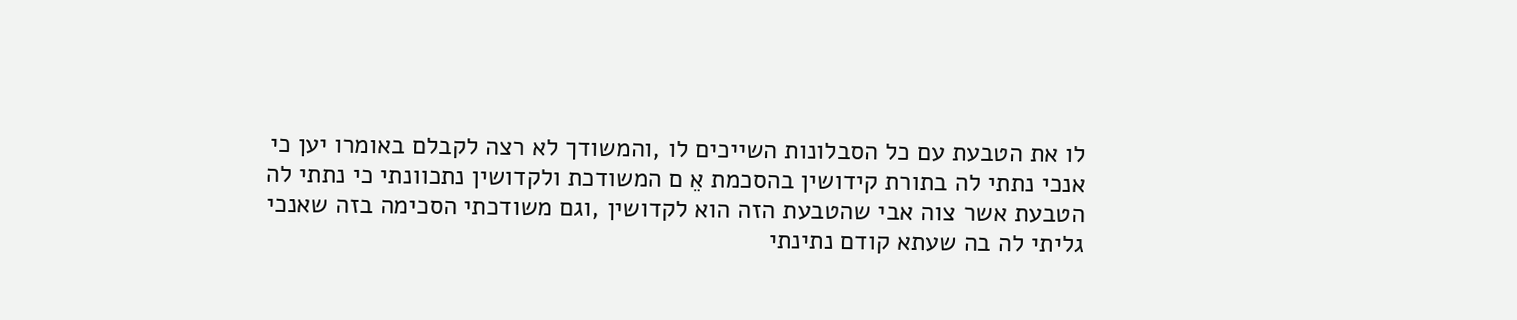לו את הטבעת עם כל הסבלונות השייכים לו ,והמשודך לא רצה לקבלם באומרו יען כי
אנכי נתתי לה בתורת קידושין בהסכמת אֵ ם המשודכת ולקדושין נתכוונתי כי נתתי לה
הטבעת אשר צוה אבי שהטבעת הזה הוא לקדושין ,וגם משודכתי הסכימה בזה שאנכי
גליתי לה בה שעתא קודם נתינתי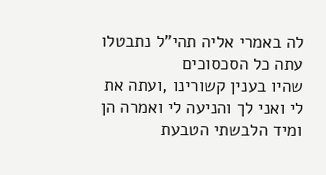לה באמרי אליה תהי"ל נתבטלו עתה כל הסכסוכים
שהיו בענין קשורינו ,ועתה את לי ואני לך והניעה לי ואמרה הן ומיד הלבשתי הטבעת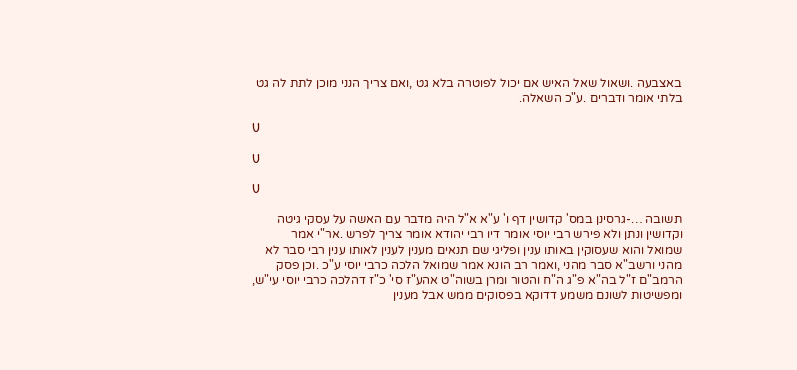באצבעה .ושאול שאל האיש אם יכול לפוטרה בלא גט ,ואם צריך הנני מוכן לתת לה גט
בלתי אומר ודברים .ע"כ השאלה.

U

U

U

תשובה …-גרסינן במס' קדושין דף ו' ע"א א"ל היה מדבר עם האשה על עסקי גיטה
וקדושין ונתן ולא פירש רבי יוסי אומר דיו רבי יהודא אומר צריך לפרש .אר"י אמר
שמואל והוא שעסוקין באותו ענין ופליגי שם תנאים מענין לענין לאותו ענין רבי סבר לא
מהני ורשב"א סבר מהני ,ואמר רב הונא אמר שמואל הלכה כרבי יוסי ע"כ .וכן פסק
הרמב"ם ז"ל בה"א פ"ג ה"ח והטור ומרן בשוה"ט אהע"ז סי' כ"ז דהלכה כרבי יוסי עי"ש,
ומפשיטות לשונם משמע דדוקא בפסוקים ממש אבל מענין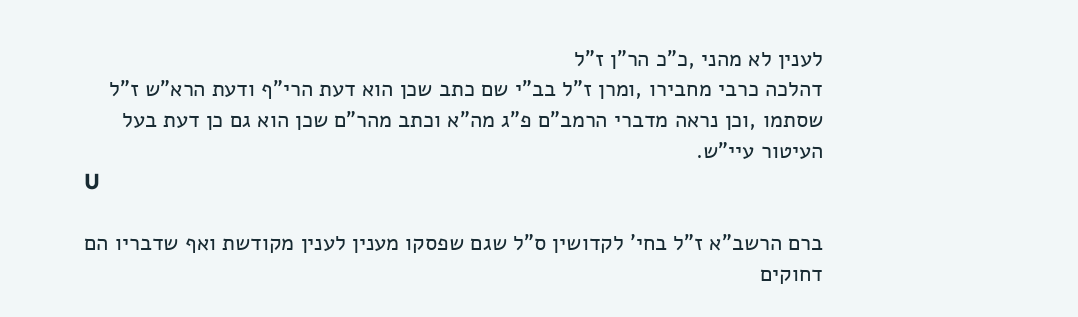לענין לא מהני ,כ"כ הר"ן ז"ל
דהלכה כרבי מחבירו ,ומרן ז"ל בב"י שם כתב שכן הוא דעת הרי"ף ודעת הרא"ש ז"ל
שסתמו ,וכן נראה מדברי הרמב"ם פ"ג מה"א וכתב מהר"ם שכן הוא גם כן דעת בעל
העיטור עיי"ש.
U

ברם הרשב"א ז"ל בחי' לקדושין ס"ל שגם שפסקו מענין לענין מקודשת ואף שדבריו הם
דחוקים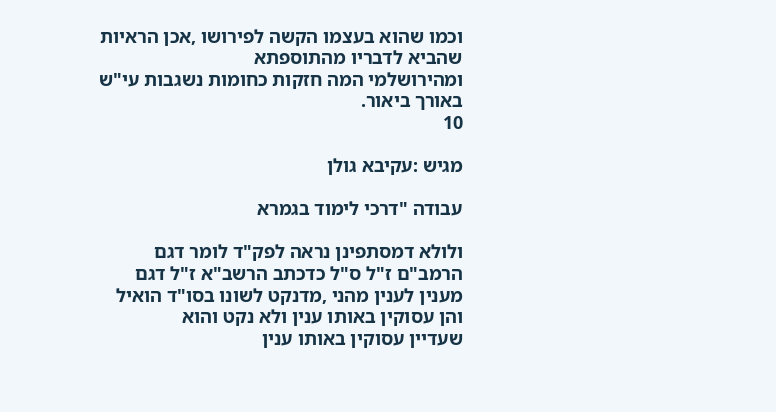וכמו שהוא בעצמו הקשה לפירושו ,אכן הראיות שהביא לדבריו מהתוספתא
ומהירושלמי המה חזקות כחומות נשגבות עי"ש באורך ביאור.
10

מגיש :עקיבא גולן

עבודה "דרכי לימוד בגמרא

ולולא דמסתפינן נראה לפק"ד לומר דגם הרמב"ם ז"ל ס"ל כדכתב הרשב"א ז"ל דגם
מענין לענין מהני ,מדנקט לשונו בסו"ד הואיל והן עסוקין באותו ענין ולא נקט והוא
שעדיין עסוקין באותו ענין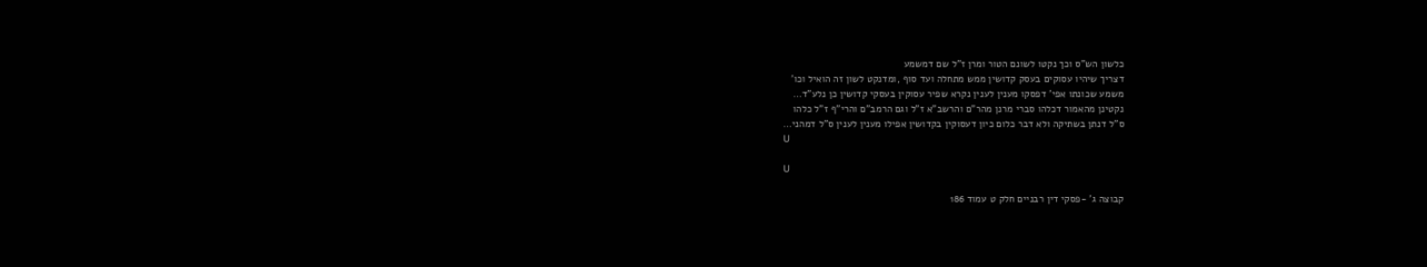כלשון הש"ס וכך נקטו לשונם הטור ומרן ז"ל שם דמשמע
דצריך שיהיו עסוקים בעסק קדושין ממש מתחלה ועד סוף ,ומדנקט לשון זה הואיל וכו'
משמע שכונתו אפי' דפסקו מענין לענין נקרא שפיר עסוקין בעסקי קדושין כן נלע"ד…
נקטינן מהאמור דכלהו סברי מרנן מהר"ם והרשב"א ז"ל וגם הרמב"ם והרי"ף ז"ל כלהו
ס"ל דנתן בשתיקה ולא דבר כלום כיון דעסוקין בקדושין אפילו מענין לענין ס"ל דמהני…
U

U

קבוצה ג' -פסקי דין רבניים חלק ט עמוד 186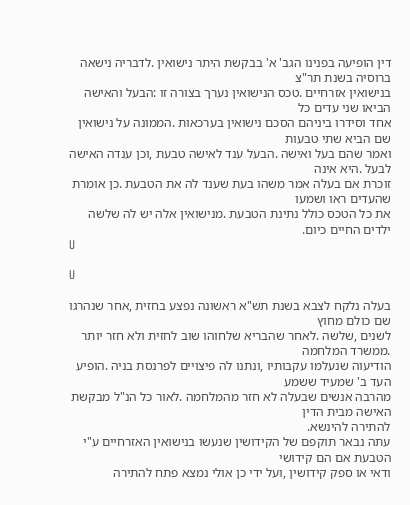דין הופיעה בפנינו הגב' א' בבקשת היתר נישואין .לדבריה נישאה ברוסיה בשנת תר"צ
בנישואין אזרחיים .טכס הנישואין נערך בצורה זו :הבעל והאישה הביאו שני עדים כל
אחד וסידרו ביניהם הסכם נישואין בערכאות .הממונה על נישואין שם הביא שתי טבעות
ואמר שהם בעל ואישה .הבעל ענד לאישה טבעת ,וכן ענדה האישה לבעל .היא אינה
זוכרת אם בעלה אמר משהו בעת שענד לה את הטבעת .כן אומרת שהעדים ראו ושמעו
את כל הטכס כולל נתינת הטבעת .מנישואין אלה יש לה שלשה ילדים החיים כיום.
U

U

בעלה נלקח לצבא בשנת תש"א ראשונה נפצע בחזית ,אחר שנהרגו שם כולם מחוץ
לשנים ,שלשה .לאחר שהבריא שלחוהו שוב לחזית ולא חזר יותר .ממשרד המלחמה
הודיעוה שנעלמו עקבותיו ,ונתנו לה פיצויים לפרנסת בניה .הופיע העד ב' שמעיד ששמע
מהרבה אנשים שבעלה לא חזר מהמלחמה .לאור כל הנ"ל מבקשת האישה מבית הדין
להתירה להינשא.
עתה נבאר תוקפם של הקידושין שנעשו בנישואין האזרחיים ע"י הטבעת אם הם קידושי
ודאי או ספק קידושין ,ועל ידי כן אולי נמצא פתח להתירה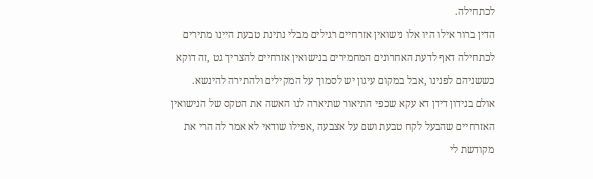לכתחילה.
הדין ברור אילו היו אלו נישואין אזרחיים רגילים מבלי נתינת טבעת היינו מתירים
לכתחילה דאף לדעת האחרונים המחמירים בנישואין אזרחיים להצריך גט ,זה דוקא
כששניהם לפנינו ,אבל במקום עיגון יש לסמוך על המקילים ולהתירה להינשא.
אולם בנידון דידן דא עקא שכפי התיאור שתיארה לנו האשה את הטקס של הנישואין
האזרחיים שהבעל לקח טבעת ושם על אצבעה ,אפילו שודאי לא אמר לה הרי את
מקודשת לי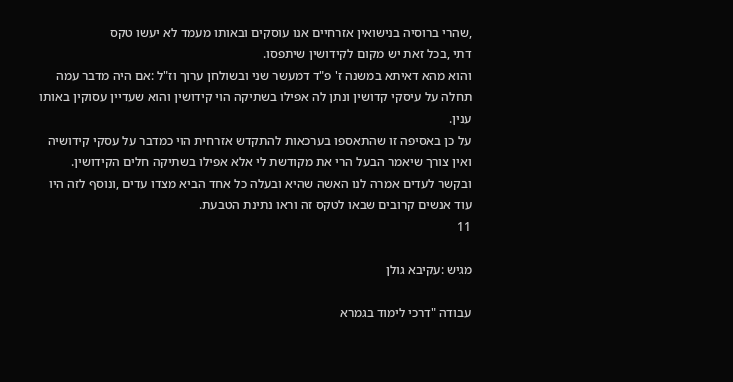,שהרי ברוסיה בנישואין אזרחיים אנו עוסקים ובאותו מעמד לא יעשו טקס
דתי ,בכל זאת יש מקום לקידושין שיתפסו.
והוא מהא דאיתא במשנה ז' פ"ד דמעשר שני ובשולחן ערוך וז"ל :אם היה מדבר עמה
תחלה על עיסקי קדושין ונתן לה אפילו בשתיקה הוי קידושין והוא שעדיין עסוקין באותו
ענין.
על כן באסיפה זו שהתאספו בערכאות להתקדש אזרחית הוי כמדבר על עסקי קידושיה
ואין צורך שיאמר הבעל הרי את מקודשת לי אלא אפילו בשתיקה חלים הקידושין.
ובקשר לעדים אמרה לנו האשה שהיא ובעלה כל אחד הביא מצדו עדים ,ונוסף לזה היו
עוד אנשים קרובים שבאו לטקס זה וראו נתינת הטבעת.
11

מגיש :עקיבא גולן

עבודה "דרכי לימוד בגמרא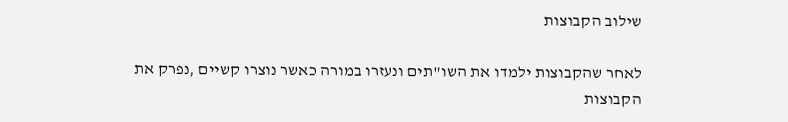שילוב הקבוצות

לאחר שהקבוצות ילמדו את השו"תים ונעזרו במורה כאשר נוצרו קשיים ,נפרק את הקבוצות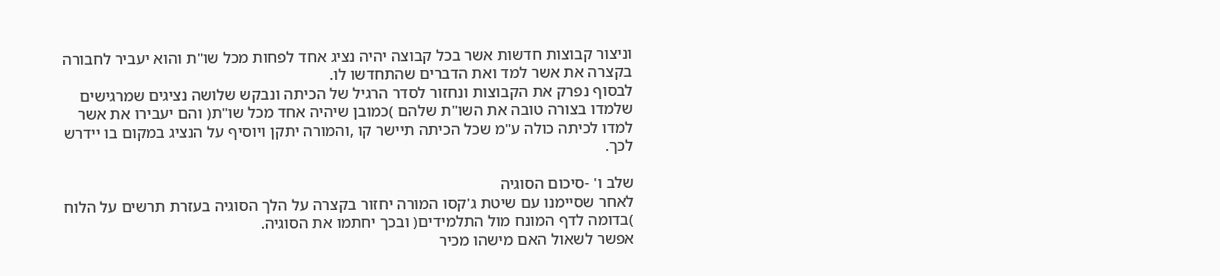וניצור קבוצות חדשות אשר בכל קבוצה יהיה נציג אחד לפחות מכל שו"ת והוא יעביר לחבורה
בקצרה את אשר למד ואת הדברים שהתחדשו לו.
לבסוף נפרק את הקבוצות ונחזור לסדר הרגיל של הכיתה ונבקש שלושה נציגים שמרגישים
שלמדו בצורה טובה את השו"ת שלהם )כמובן שיהיה אחד מכל שו"ת( והם יעבירו את אשר
למדו לכיתה כולה ע"מ שכל הכיתה תיישר קו ,והמורה יתקן ויוסיף על הנציג במקום בו יידרש
לכך.

שלב ו' -סיכום הסוגיה
לאחר שסיימנו עם שיטת ג'קסו המורה יחזור בקצרה על הלך הסוגיה בעזרת תרשים על הלוח
)בדומה לדף המונח מול התלמידים( ובכך יחתמו את הסוגיה.
אפשר לשאול האם מישהו מכיר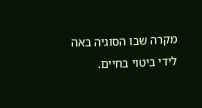מקרה שבו הסוגיה באה לידי ביטוי בחיים.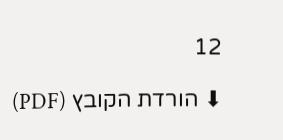12

⬇ הורדת הקובץ (PDF)